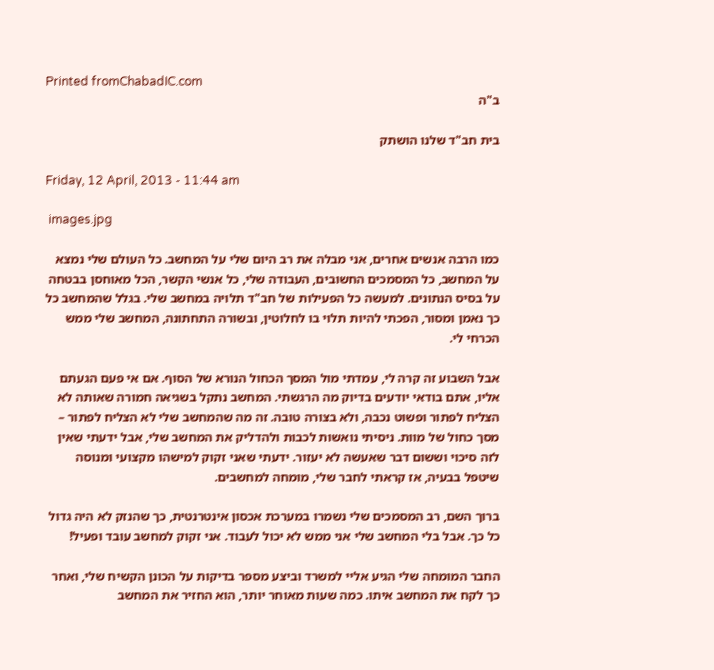Printed fromChabadIC.com
ב"ה

בית חב"ד שלנו הושתק

Friday, 12 April, 2013 - 11:44 am

 images.jpg

כמו הרבה אנשים אחרים, אני מבלה את רב היום שלי על המחשב. כל העולם שלי נמצא על המחשב, כל המסמכים החשובים, העבודה שלי, כל אנשי הקשר, הכל מאוחסן בבטחה על בסיס הנתונים. למעשה כל הפעילות של חב"ד תלויה במחשב שלי. בגלל שהמחשב כל כך נאמן ומסור, הפכתי להיות תלוי בו לחלוטין, ובשורה התחתונה, המחשב שלי ממש הכרחי לי.

אבל השבוע זה קרה לי, עמדתי מול המסך הכחול הנורא של הסוף. אם אי פעם הגעתם אליו, אתם בודאי יודעים בדיוק מה הרגשתי. המחשב נתקל בשגיאה חמורה שאותה לא הצליח לפתור ופשוט נכבה, ולא בצורה טובה. זה מה שהמחשב שלי לא הצליח לפתור – מסך כחול של מוות. ניסיתי נואשות לכבות ולהדליק את המחשב שלי, אבל ידעתי שאין לזה סיכוי וששום דבר שאעשה לא יעזור. ידעתי שאני זקוק למישהו מקצועי ומנוסה שיטפל בבעיה, אז קראתי לחבר שלי, מומחה למחשבים.

ברוך השם, רב המסמכים שלי נשמרו במערכת אכסון אינטרנטית, כך שהנזק לא היה גדול כל כך. אבל בלי המחשב שלי אני ממש לא יכול לעבוד. אני זקוק למחשב עובד ופעיל!

החבר המומחה שלי הגיע אליי למשרד וביצע מספר בדיקות על הכונן הקשיח שלי, ואחר כך לקח את המחשב איתו. כמה שעות מאוחר יותר, הוא החזיר את המחשב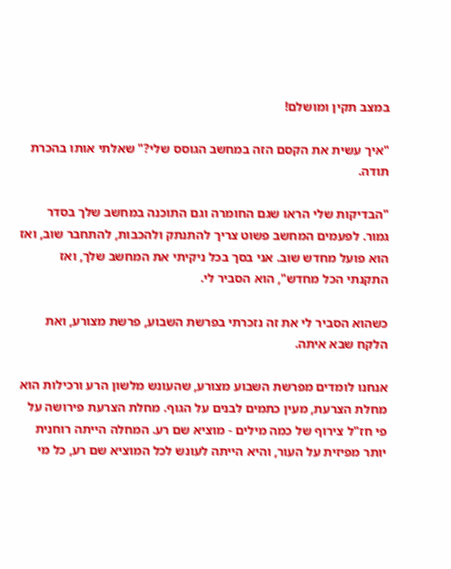במצב תקין ומושלם!

"איך עשית את הקסם הזה במחשב הגוסס שלי?" שאלתי אותו בהכרת תודה.

"הבדיקות שלי הראו שגם החומרה וגם התוכנה במחשב שלך בסדר גמור. לפעמים המחשב פשוט צריך להתנתק ולהכבות, להתחבר שוב, ואז הוא פועל מחדש שוב. אני בסך בכל ניקיתי את המחשב שלך, ואז התקנתי הכל מחדש", הוא הסביר לי.

כשהוא הסביר לי את זה נזכרתי בפרשת השבוע, פרשת מצורע, ואת הלקח שבא איתה.

אנחנו לומדים מפרשת השבוע מצורע, שהעונש מלשון הרע ורכילות הוא מחלת הצרעת, מעין כתמים לבנים על הגוף. מחלת הצרעת פירושה על פי חז"ל צירוף של כמה מילים - מוציא שם רע. המחלה הייתה רוחנית יותר מפיזית על העור, והיא הייתה לעונש לכל המוציא שם רע, כל מי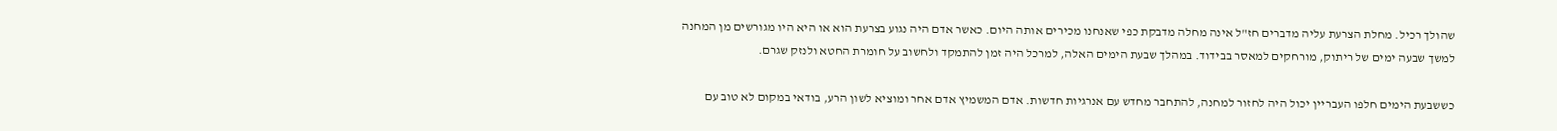שהולך רכיל. מחלת הצרעת עליה מדברים חז"ל אינה מחלה מדבקת כפי שאנחנו מכירים אותה היום. כאשר אדם היה נגוע בצרעת הוא או היא היו מגורשים מן המחנה למשך שבעה ימים של ריתוק, מורחקים למאסר בבידוד. במהלך שבעת הימים האלה, למרכל היה זמן להתמקד ולחשוב על חומרת החטא ולנזק שגרם.

כששבעת הימים חלפו העבריין יכול היה לחזור למחנה, להתחבר מחדש עם אנרגיות חדשות. אדם המשמיץ אדם אחר ומוציא לשון הרע, בודאי במקום לא טוב עם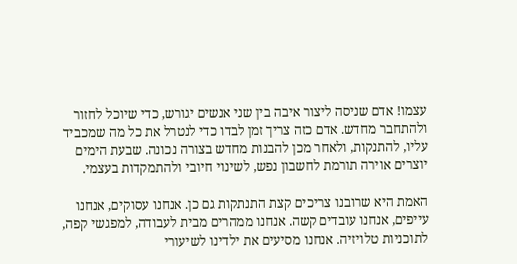עצמו! אדם שניסה ליצור איבה בין שני אנשים יגורש, כדי שיוכל לחזור ולהתחבר מחדש. אדם כזה צריך זמן לבדו כדי לנטרל את כל מה שמכביד עליו, להתנקות, ולאחר מכן להבנות מחדש בצורה נכונה. שבעת הימים יוצרים אוירה תורמת לחשבון נפש, לשינוי חיובי ולהתמקדות בעצמי.

האמת היא שרובנו צריכים קצת התנתקות גם כן. אנחנו עסוקים, אנחנו עייפים, אנחנו עובדים קשה. אנחנו ממהרים מבית לעבודה, למפגשי קפה, לתוכניות טלויזיה. אנחנו מסיעים את ילדינו לשיעורי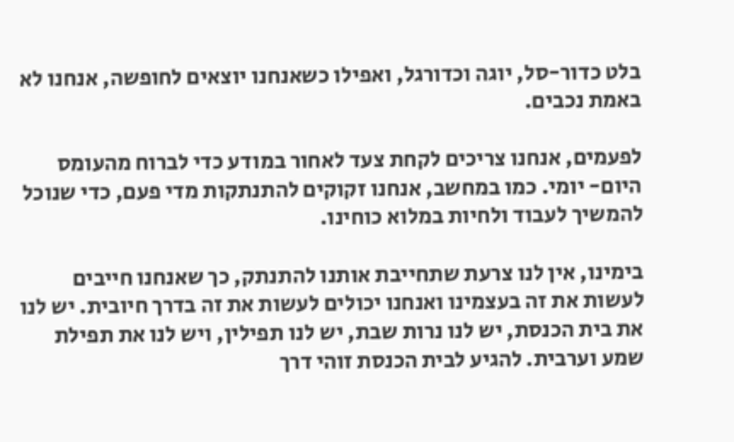בלט כדור-סל, יוגה וכדורגל, ואפילו כשאנחנו יוצאים לחופשה, אנחנו לא באמת נכבים.

לפעמים, אנחנו צריכים לקחת צעד לאחור במודע כדי לברוח מהעומס היום- יומי. כמו במחשב, אנחנו זקוקים להתנתקות מדי פעם, כדי שנוכל להמשיך לעבוד ולחיות במלוא כוחינו.

בימינו, אין לנו צרעת שתחייבת אותנו להתנתק, כך שאנחנו חייבים לעשות את זה בעצמינו ואנחנו יכולים לעשות את זה בדרך חיובית. יש לנו את בית הכנסת, יש לנו נרות שבת, יש לנו תפילין, ויש לנו את תפילת שמע וערבית. להגיע לבית הכנסת זוהי דרך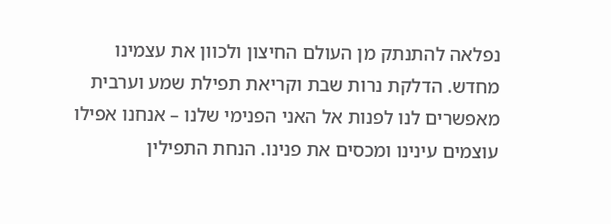נפלאה להתנתק מן העולם החיצון ולכוון את עצמינו מחדש. הדלקת נרות שבת וקריאת תפילת שמע וערבית מאפשרים לנו לפנות אל האני הפנימי שלנו – אנחנו אפילו עוצמים עינינו ומכסים את פנינו. הנחת התפילין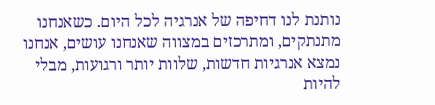נותנת לנו דחיפה של אנרגיה לכל היום. כשאנחנו מתנתקים, ומתרכזים במצווה שאנחנו עושים, אנחנו נמצא אנרגיות חדשות, שלוות יותר ורגועות, מבלי להיות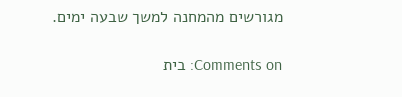מגורשים מהמחנה למשך שבעה ימים.

Comments on: בית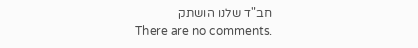חב"ד שלנו הושתק
There are no comments.